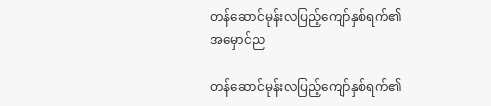တန်ဆောင်မုန်းလပြည့်ကျော်နှစ်ရက်၏ အမှောင်ည

တန်ဆောင်မုန်းလပြည့်ကျော်နှစ်ရက်၏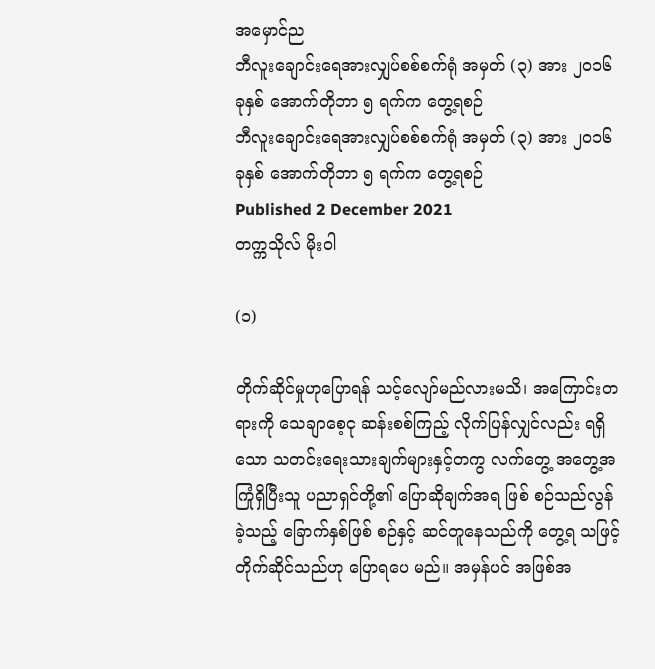အမှောင်ည
ဘီလူးချောင်းရေအားလျှပ်စစ်စက်ရုံ အမှတ် (၃) အား ၂၀၁၆ ခုနှစ် အောက်တိုဘာ ၅ ရက်က တွေ့ရစဉ်
ဘီလူးချောင်းရေအားလျှပ်စစ်စက်ရုံ အမှတ် (၃) အား ၂၀၁၆ ခုနှစ် အောက်တိုဘာ ၅ ရက်က တွေ့ရစဉ်
Published 2 December 2021
တက္ကသိုလ် မိုးဝါ

(၁)

တိုက်ဆိုင်မှုဟုပြောရန် သင့်လျော်မည်လားမသိ၊ အကြောင်းတရားကို သေချာစေ့ငု ဆန်းစစ်ကြည့် လိုက်ပြန်လျှင်လည်း ရရှိသော သတင်းရေးသားချက်များနှင့်တကွ လက်တွေ့ အတွေ့အကြုံရှိပြီးသူ ပညာရှင်တို့၏ ပြောဆိုချက်အရ ဖြစ် စဉ်သည်လွန်ခဲ့သည့် ခြောက်နှစ်ဖြစ် စဉ်နှင့် ဆင်တူနေသည်ကို တွေ့ရ သဖြင့် တိုက်ဆိုင်သည်ဟု ပြောရပေ မည်။ အမှန်ပင် အဖြစ်အ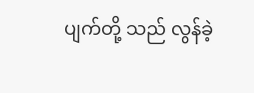ပျက်တို့ သည် လွန်ခဲ့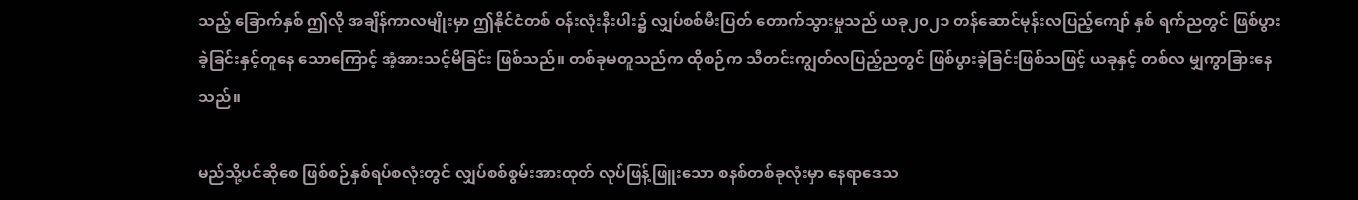သည့် ခြောက်နှစ် ဤလို အချိန်ကာလမျိုးမှာ ဤနိုင်ငံတစ် ဝန်းလုံးနီးပါး၌ လျှပ်စစ်မီးပြတ် တောက်သွားမှုသည် ယခု၂၀၂၁ တန်ဆောင်မုန်းလပြည့်ကျော် နှစ် ရက်ညတွင် ဖြစ်ပွားခဲ့ခြင်းနှင့်တူနေ သောကြောင့် အံ့အားသင့်မိခြင်း ဖြစ်သည်။ တစ်ခုမတူသည်က ထိုစဉ်က သီတင်းကျွတ်လပြည့်ညတွင် ဖြစ်ပွားခဲ့ခြင်းဖြစ်သဖြင့် ယခုနှင့် တစ်လ မျှကွာခြားနေသည်။

မည်သို့ပင်ဆိုစေ ဖြစ်စဉ်နှစ်ရပ်စလုံးတွင် လျှပ်စစ်စွမ်းအားထုတ် လုပ်ဖြန့်ဖြူးသော စနစ်တစ်ခုလုံးမှာ နေရာဒေသ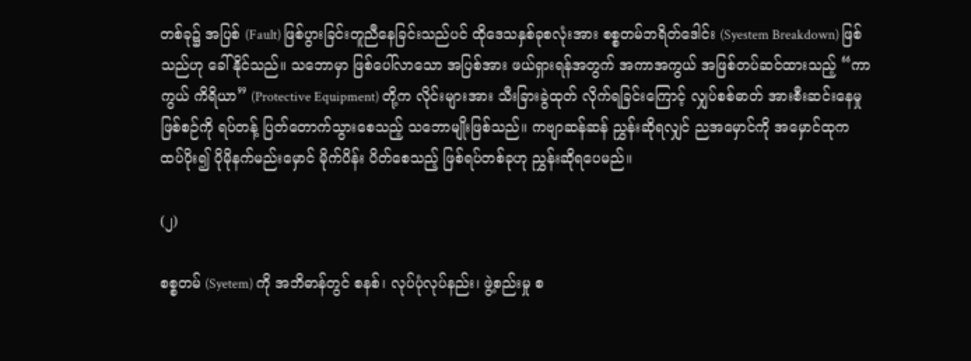တစ်ခု၌ အပြစ် (Fault) ဖြစ်ပွားခြင်းတူညီနေခြင်းသည်ပင် ထိုဒေသနှစ်ခုစလုံးအား စစ္စတမ်ဘရိတ်ဒေါင်း (Syestem Breakdown) ဖြစ်သည်ဟု ခေါ်နိုင်သည်။ သဘောမှာ ဖြစ်ပေါ်လာသော အပြစ်အား ဖယ်ရှားရန်အတွက် အကာအကွယ် အဖြစ်တပ်ဆင်ထားသည့် “ကာကွယ် ကိရိယာ” (Protective Equipment) တို့က လိုင်းများအား သီးခြားခွဲထုတ် လိုက်ရခြင်းကြောင့် လျှပ်စစ်ဓာတ် အားစီးဆင်းနေမှုဖြစ်စဉ်ကို ရပ်တန့် ပြတ်တောက်သွားစေသည့် သဘောမျိုးဖြစ်သည်။ ကဗျာဆန်ဆန် ညွှန်းဆိုရလျှင် ညအမှောင်ကို အမှောင်ထုက ထပ်ပိုး၍ ပိုမိုနက်မည်းမှောင် မိုက်ပိန်း ပိတ်စေသည့် ဖြစ်ရပ်တစ်ခုဟု ညွှန်းဆိုရပေမည်။

(၂)

စစ္စတမ် (Syetem) ကို အဘိဓာန်တွင် စနစ်၊ လုပ်ပုံလုပ်နည်း၊ ဖွဲ့စည်းမှု စ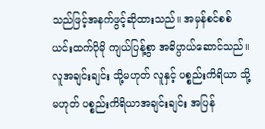သည်ဖြင့်အနက်ဖွင့်ဆိုထားသည်။ အမှန်စင်စစ် ယင်းထက်ပိုမို ကျယ်ပြန့်စွာ အဓိပ္ပာယ်ဆောင်သည်။ လူအချင်းချင်း သို့မဟုတ် လူနှင့် ပစ္စည်းကိရိယာ သို့မဟုတ် ပစ္စည်းကိရိယာအချင်းချင်း အပြန်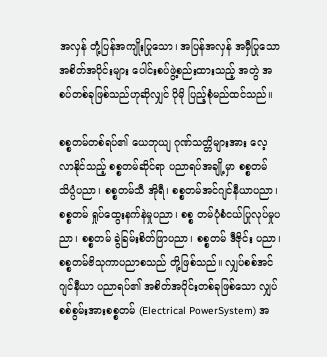အလှန် တုံ့ပြန်အကျိုးပြုသော၊ အပြန်အလှန် အမှီပြုသော အစိတ်အပိုင်းများ ပေါင်းစပ်ဖွဲ့စည်းထားသည့် အတွဲ အစပ်တစ်ခုဖြစ်သည်ဟုဆိုလျှင် ပိုမို ပြည့်စုံမည်ထင်သည်။

စစ္စတမ်တစ်ရပ်၏ ယေဘုယျ ဂုဏ်သတ္တိများအား လေ့လာနိုင်သည့် စစ္စတမ်ဆိုင်ရာ ပညာရပ်အချို့မှာ စစ္စတမ်သိပ္ပံပညာ၊ စစ္စတမ်သီ အိုရီ၊ စစ္စတမ်အင်ဂျင်နီယာပညာ၊ စစ္စတမ် ရှုပ်ထွေးနက်နဲမှုပညာ၊ စစ္စ တမ်ပုံစံငယ်ပြုလုပ်မှုပညာ၊ စစ္စတမ် ခွဲခြမ်းစိတ်ဖြာပညာ၊ စစ္စတမ် ဒီဇိုင်း ပညာ၊ စစ္စတမ်ဗိသုကာပညာစသည် တို့ဖြစ်သည်။ လျှပ်စစ်အင်ဂျင်နီယာ ပညာရပ်၏ အစိတ်အပိုင်းတစ်ခုဖြစ်သော လျှပ်စစ်စွမ်းအားစစ္စတမ် (Electrical PowerSystem) အ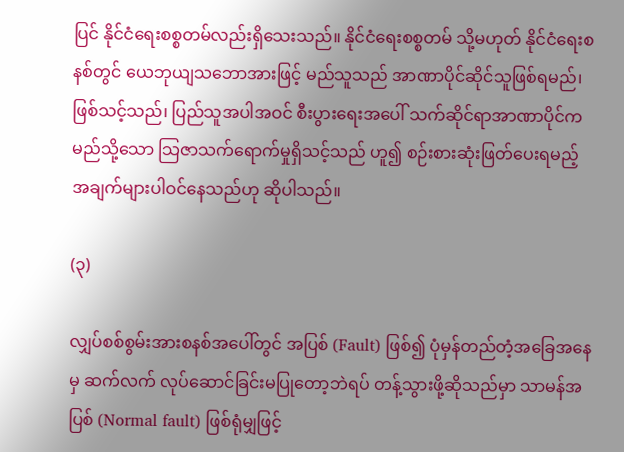ပြင် နိုင်ငံရေးစစ္စတမ်လည်းရှိသေးသည်။ နိုင်ငံရေးစစ္စတမ် သို့မဟုတ် နိုင်ငံရေးစနစ်တွင် ယေဘုယျသဘောအားဖြင့် မည်သူသည် အာဏာပိုင်ဆိုင်သူဖြစ်ရမည်၊ ဖြစ်သင့်သည်၊ ပြည်သူအပါအဝင် စီးပွားရေးအပေါ် သက်ဆိုင်ရာအာဏာပိုင်က မည်သို့သော သြဇာသက်ရောက်မှုရှိသင့်သည် ဟူ၍ စဉ်းစားဆုံးဖြတ်ပေးရမည့် အချက်များပါဝင်နေသည်ဟု ဆိုပါသည်။

(၃)

လျှပ်စစ်စွမ်းအားစနစ်အပေါ်တွင် အပြစ် (Fault) ဖြစ်၍ ပုံမှန်တည်တံ့အခြေအနေမှ ဆက်လက် လုပ်ဆောင်ခြင်းမပြုတော့ဘဲရပ် တန့်သွားဖို့ဆိုသည်မှာ သာမန်အပြစ် (Normal fault) ဖြစ်ရုံမျှဖြင့်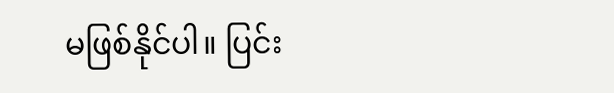မဖြစ်နိုင်ပါ။ ပြင်း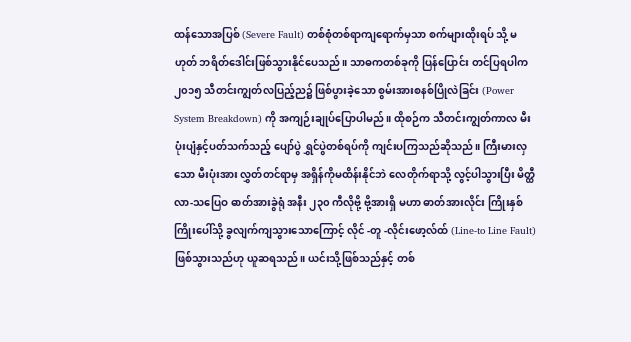ထန်သောအပြစ် (Severe Fault) တစ်စုံတစ်ရာကျရောက်မှသာ စက်များထိုးရပ် သို့ မဟုတ် ဘရိတ်ဒေါင်းဖြစ်သွားနိုင်ပေသည်။ သာဓကတစ်ခုကို ပြန်ပြောင်း တင်ပြရပါက ၂၀၁၅ သီတင်းကျွတ်လပြည့်ည၌ ဖြစ်ပွားခဲ့သော စွမ်းအားစနစ်ပြိုလဲခြင်း (Power System Breakdown) ကို အကျဉ်းချုပ်ပြောပါမည်။ ထိုစဉ်က သီတင်းကျွတ်ကာလ မီးပုံးပျံနှင့်ပတ်သက်သည့် ပျော်ပွဲ ရွှင်ပွဲတစ်ရပ်ကို ကျင်းပကြသည်ဆိုသည်။ ကြီးမားလှသော မီးပုံးအား လွှတ်တင်ရာမှ အရှိန်ကိုမထိန်းနိုင်ဘဲ လေတိုက်ရာသို့ လွင့်ပါသွားပြီး မိတ္ထီလာ-သပြေဝ ဓာတ်အားခွဲရုံ အနီး ၂၃၀ ကီလိုဗို့ ဗို့အားရှိ မဟာ ဓာတ်အားလိုင်း ကြိုးနှစ်ကြိုးပေါ်သို့ ခွလျက်ကျသွားသောကြောင့် လိုင် -တူ -လိုင်းဖော့လ်ထ် (Line-to Line Fault) ဖြစ်သွားသည်ဟု ယူဆရသည်။ ယင်းသို့ဖြစ်သည်နှင့် တစ်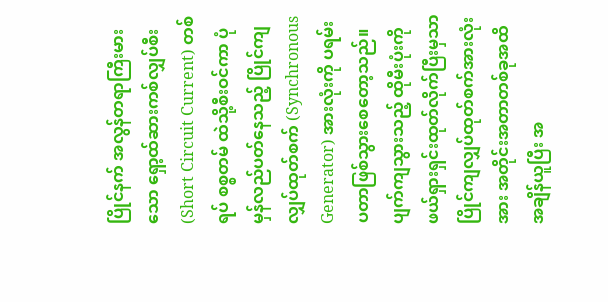ပြိုင်နက် အလွန်တရာကြီးမားသော ရှော့ထ်ဆားကစ်လျှပ်စီး (Short Circuit Current) တစ်ရပ် စစ္စတမ် ထဲသို့စီးဝင်ကာ ပုံမှန်လည်ပတ်နေသည့် ပြိုင်ကျလျှပ်ထုတ်စက် (Synchronous Generator) အားလုံးကို ပရမ်းပတာဖြစ်သွားစေတော့သည်။ ပျက်ကျသွားသည့် ထိုမီးပုံးကို ဖယ်ရှားရှင်းထုတ်လိုက်ပြီးမှသာ ပြိုင်ကျလျှပ်ထုတ်စက်အားလုံးအား အတိုင်းအတာတစ်ခုအထိ အချိန်ယူပြီး အ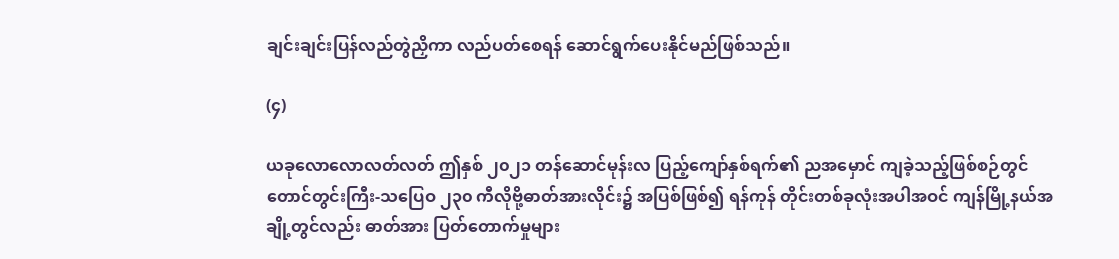ချင်းချင်းပြန်လည်တွဲညှိကာ လည်ပတ်စေရန် ဆောင်ရွက်ပေးနိုင်မည်ဖြစ်သည်။

(၄)

ယခုလောလောလတ်လတ် ဤနှစ် ၂၀၂၁ တန်ဆောင်မုန်းလ ပြည့်ကျော်နှစ်ရက်၏ ညအမှောင် ကျခဲ့သည့်ဖြစ်စဉ်တွင် တောင်တွင်းကြီး-သပြေဝ ၂၃၀ ကီလိုဗို့ဓာတ်အားလိုင်း၌ အပြစ်ဖြစ်၍ ရန်ကုန် တိုင်းတစ်ခုလုံးအပါအဝင် ကျန်မြို့နယ်အချို့တွင်လည်း ဓာတ်အား ပြတ်တောက်မှုများ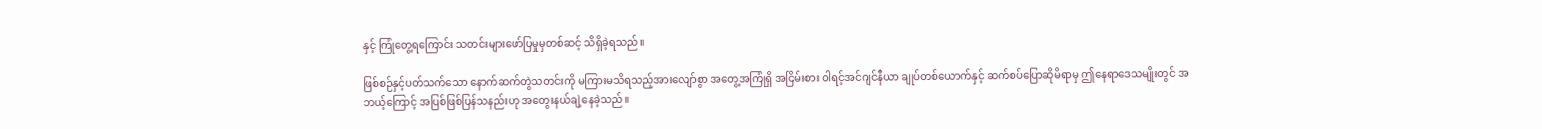နှင့် ကြုံတွေ့ရကြောင်း သတင်းများဖော်ပြမှုမှတစ်ဆင့် သိရှိခဲ့ရသည်။

ဖြစ်စဉ်နှင့်ပတ်သက်သော နောက်ဆက်တွဲသတင်းကို မကြားမသိရသည့်အားလျော်စွာ အတွေ့အကြုံရှိ အငြိမ်းစား ၀ါရင့်အင်ဂျင်နီယာ ချုပ်တစ်ယောက်နှင့် ဆက်စပ်ပြောဆိုမိရာမှ ဤနေရာဒေသမျိုးတွင် အဘယ့်ကြောင့် အပြစ်ဖြစ်ပြန်သနည်းဟု အတွေးနယ်ချဲ့နေခဲ့သည်။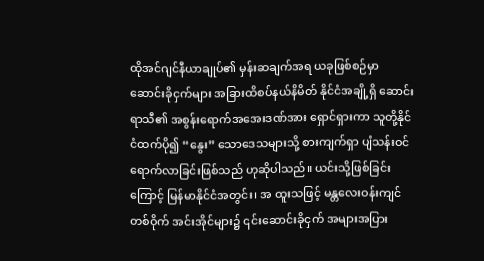ထိုအင်ဂျင်နီယာချုပ်၏ မှန်းဆချက်အရ ယခုဖြစ်စဉ်မှာ ဆောင်းခိုငှက်များ အခြားထိစပ်နယ်နိမိတ် နိုင်ငံအချို့ရှိ ဆောင်းရာသီ၏ အစွန်းရောက်အအေးဒဏ်အား ရှောင်ရှားကာ သူတို့နိုင်ငံထက်ပို၍ “နွေး” သောဒေသများသို့ စားကျက်ရှာ ပျံသန်းဝင်ရောက်လာခြင်းဖြစ်သည် ဟုဆိုပါသည်။ ယင်းသို့ဖြစ်ခြင်းကြောင့် မြန်မာနိုင်ငံအတွင်း၊ အ ထူးသဖြင့် မန္တလေးဝန်းကျင်တစ်ဝိုက် အင်းအိုင်များ၌ ၎င်းဆောင်းခိုငှက် အများအပြား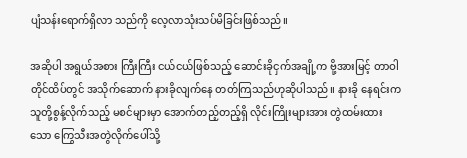ပျံသန်းရောက်ရှိလာ သည်ကို လေ့လာသုံးသပ်မိခြင်းဖြစ်သည်။

အဆိုပါ အရွယ်အစား ကြီးကြီး ငယ်ငယ်ဖြစ်သည့် ဆောင်းခိုငှက်အချို့က ဗို့အားမြင့် တာဝါတိုင်ထိပ်တွင် အသိုက်ဆောက် နားခိုလျက်နေ တတ်ကြသည်ဟုဆိုပါသည်။ နားခို နေရင်းက သူတို့စွန့်လိုက်သည့် မစင်များမှာ အောက်တည့်တည့်ရှိ လိုင်းကြိုးများအား တွဲထမ်းထားသော ကြွေသီးအတွဲလိုက်ပေါ်သို့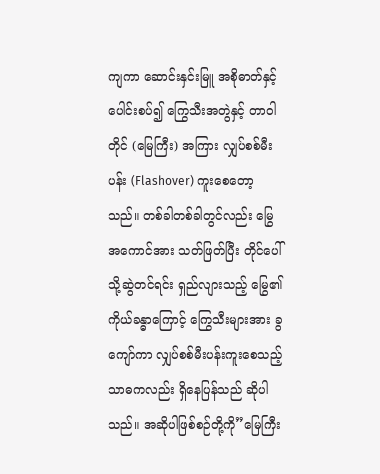ကျကာ ဆောင်းနှင်းမြူ အစိုဓာတ်နှင့် ပေါင်းစပ်၍ ကြွေသီးအတွဲနှင့် တာဝါတိုင် (မြေကြီး) အကြား လျှပ်စစ်မီးပန်း (Flashover) ကူးစေတော့သည်။ တစ်ခါတစ်ခါတွင်လည်း မြွေအကောင်အား သတ်ဖြတ်ပြီး တိုင်ပေါ်သို့ဆွဲတင်ရင်း ရှည်လျားသည့် မြွေ၏ကိုယ်ခန္ဓာကြောင့် ကြွေသီးများအား ခွကျော်ကာ လျှပ်စစ်မီးပန်းကူးစေသည့် သာဓကလည်း ရှိနေပြန်သည် ဆိုပါသည်။ အဆိုပါဖြစ်စဉ်တို့ကို”မြေကြီး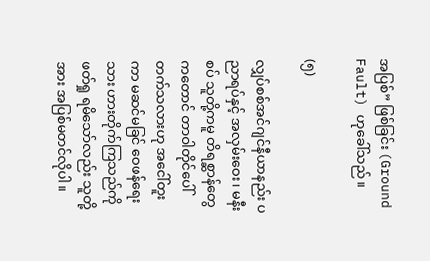အပြစ်” ဖြစ်ခြင်း (Ground Fault) ဟုခေါ်သည်။

(၅)

လျှပ်စစ်အင်ဂျင်နီယာနည်း ပညာရပ်နှင့် အလှမ်းဝေး၊ မနီးစပ် သူတို့ကမူ တိရစ္ဆာန်တွေကတောင် တာဝါတိုင်ပေါ်တက်သလားဟု အငေါ်တူးကာ မဆင်မခြင် ဝေဖန်ရေးသား ဟားတိုက်ကြသည်ကို ဖတ်ရှု ရမိသော်လည်း သူတို့အား အပြစ်မတင်လိုပါ။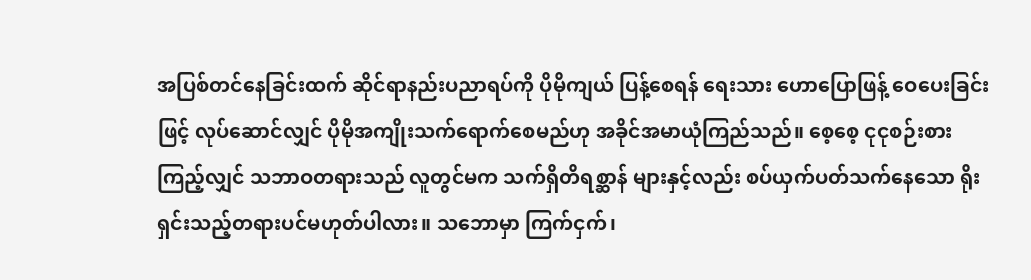အပြစ်တင်နေခြင်းထက် ဆိုင်ရာနည်းပညာရပ်ကို ပိုမိုကျယ် ပြန့်စေရန် ရေးသား ဟောပြောဖြန့် ဝေပေးခြင်းဖြင့် လုပ်ဆောင်လျှင် ပိုမိုအကျိုးသက်ရောက်စေမည်ဟု အခိုင်အမာယုံကြည်သည်။ စေ့စေ့ ငုငုစဉ်းစားကြည့်လျှင် သဘာဝတရားသည် လူတွင်မက သက်ရှိတိရစ္ဆာန် များနှင့်လည်း စပ်ယှက်ပတ်သက်နေသော ရိုးရှင်းသည့်တရားပင်မဟုတ်ပါလား။ သဘောမှာ ကြက်ငှက်၊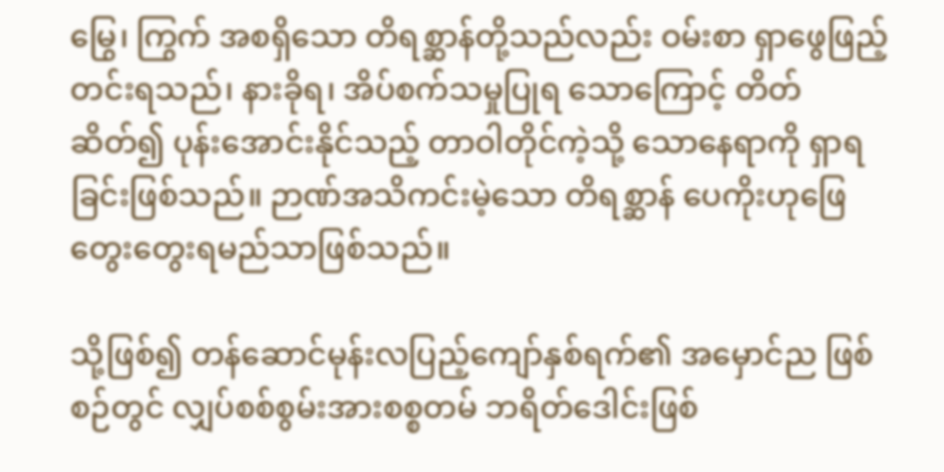မြွေ၊ ကြွက် အစရှိသော တိရစ္ဆာန်တို့သည်လည်း ဝမ်းစာ ရှာဖွေဖြည့်တင်းရသည်၊ နားခိုရ၊ အိပ်စက်သမှုပြုရ သောကြောင့် တိတ်ဆိတ်၍ ပုန်းအောင်းနိုင်သည့် တာဝါတိုင်ကဲ့သို့ သောနေရာကို ရှာရခြင်းဖြစ်သည်။ ဉာဏ်အသိကင်းမဲ့သော တိရစ္ဆာန် ပေကိုးဟုဖြေတွေးတွေးရမည်သာဖြစ်သည်။

သို့ဖြစ်၍ တန်ဆောင်မုန်းလပြည့်ကျော်နှစ်ရက်၏ အမှောင်ည ဖြစ်စဉ်တွင် လျှပ်စစ်စွမ်းအားစစ္စတမ် ဘရိတ်ဒေါင်းဖြစ်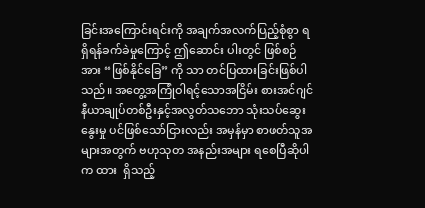ခြင်းအကြောင်းရင်းကို အချက်အလက်ပြည့်စုံစွာ ရရှိရန်ခက်ခဲမှုကြောင့် ဤဆောင်း ပါးတွင် ဖြစ်စဉ်အား “ဖြစ်နိုင်ခြေ” ကို သာ တင်ပြထားခြင်းဖြစ်ပါသည်။ အတွေ့အကြုံဝါရင့်သောအငြိမ်း စားအင်ဂျင်နီယာချုပ်တစ်ဦးနှင့်အလွတ်သဘော သုံးသပ်ဆွေးနွေးမှု ပင်ဖြစ်သော်ငြားလည်း အမှန်မှာ စာဖတ်သူအများအတွက် ဗဟုသုတ အနည်းအများ ရစေပြီဆိုပါက ထား  ရှိသည့်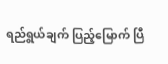ရည်ရွယ်ချက် ပြည့်မြောက် ပြီ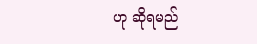ဟု ဆိုရမည်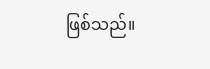ဖြစ်သည်။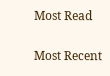Most Read

Most Recent